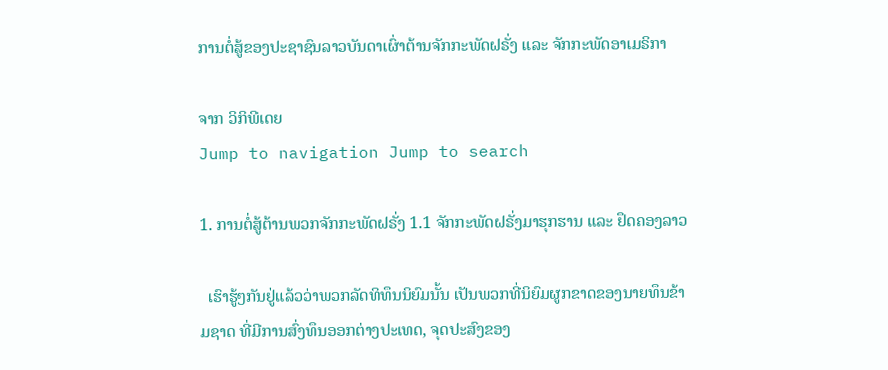ການຕໍ່ສູ້ຂອງປະຊາຊົນລາວບັນດາເຜົ່າຕ້ານຈັກກະພັດຝຣັ່ງ ແລະ ຈັກກະພັດອາເມຣິກາ

ຈາກ ວິກິພີເດຍ
Jump to navigation Jump to search

1. ການຕໍ່ສູ້ຕ້ານພວກຈັກກະພັດຝຣັ່ງ 1.1 ຈັກກະພັດຝຣັ່ງມາຮຸກຮານ ແລະ ຢຶດຄອງລາວ

  ເຮົາຮູ້ໆກັນຢູ່ແລ້ວວ່າພວກລັດທິທຶນນິຍົມນັ້ນ ເປັນພວກທີ່ນິຍົມຜູກຂາດຂອງນາຍທຶນຂ້າມຊາດ ທີ່ມີການສົ່ງທຶນອອກຕ່າງປະເທດ, ຈຸດປະສົງຂອງ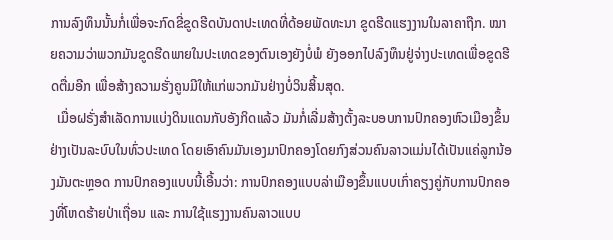ການລົງທຶນນັ້ນກໍ່ເພື່ອຈະກົດຂີ່ຂູດຮີດບັນດາປະເທດທີ່ດ້ອຍພັດທະນາ ຂູດຮີດແຮງງານໃນລາຄາຖືກ. ໝາຍຄວາມວ່າພວກມັນຂູດຮີດພາຍໃນປະເທດຂອງຕົນເອງຍັງບໍ່ພໍ ຍັງອອກໄປລົງທຶນຢູ່ຈ່າງປະເທດເພື່ອຂູດຮີດຕື່ມອີກ ເພື່ອສ້າງຄວາມຮັ່ງຄູນມີໃຫ້ແກ່ພວກມັນຢ່າງບໍ່ວິນສິ້ນສຸດ.
  ເມື່ອຝຣັ່ງສຳເລັດການແບ່ງດິນແດນກັບອັງກິດແລ້ວ ມັນກໍ່ເລີ່ມສ້າງຕັ້ງລະບອບການປົກຄອງຫົວເມືອງຂຶ້ນຢ່າງເປັນລະບົບໃນທົ່ວປະເທດ ໂດຍເອົາຄົນມັນເອງມາປົກຄອງໂດຍກົງສ່ວນຄົນລາວແມ່ນໄດ້ເປັນແຄ່ລູກນ້ອງມັນຕະຫຼອດ ການປົກຄອງແບບນີ້ເອີ້ນວ່າ: ການປົກຄອງແບບລ່າເມືອງຂຶ້ນແບບເກົ່າຄຽງຄູ່ກັບການປົກຄອງທີ່ໂຫດຮ້າຍປ່າເຖື່ອນ ແລະ ການໃຊ້ແຮງງານຄົນລາວແບບ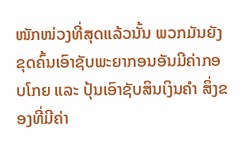ໜັກໜ່ວງທີ່ສຸດແລ້ວນັ້ນ ພວກມັນຍັງຂຸດຄົ້ນເອົາຊັບພະຍາກອນອັນມີຄ່າກອບໂກຍ ແລະ ປຸ້ນເອົາຊັບສິນເງິນຄຳ ສິ່ງຂອງທີ່ມີຄ່າ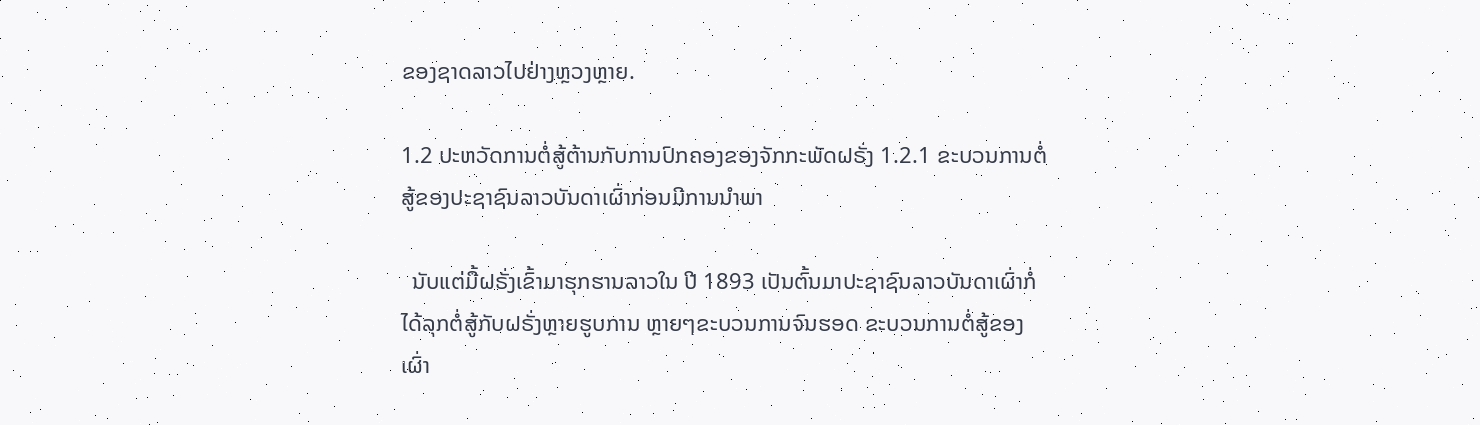ຂອງຊາດລາວໄປຢ່າງຫຼວງຫຼາຍ.

1.2 ປະຫວັດການຕໍ່ສູ້ຕ້ານກັບການປົກຄອງຂອງຈັກກະພັດຝຣັ່ງ 1.2.1 ຂະບວນການຕໍ່ສູ້ຂອງປະຊາຊົນລາວບັນດາເຜົ່າກ່ອນມີການນຳພາ

  ນັບແຕ່ມື້ຝຣັ່ງເຂົ້າມາຮຸກຮານລາວໃນ ປີ 1893 ເປັນຕົ້ນມາປະຊາຊົນລາວບັນດາເຜົ່າກໍ່ໄດ້ລຸກຕໍ່ສູ້ກັບຝຣັ່ງຫຼາຍຮູບການ ຫຼາຍໆຂະບວນການຈົນຮອດ ຂະບວນການຕໍ່ສູ້ຂອງເຜົ່າ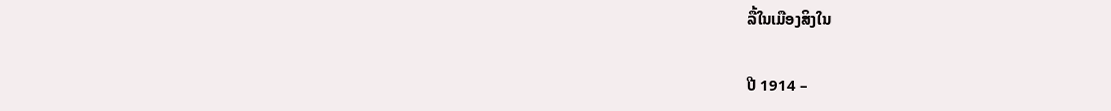ລື້ໃນເມືອງສິງໃນ

ປີ 1914 –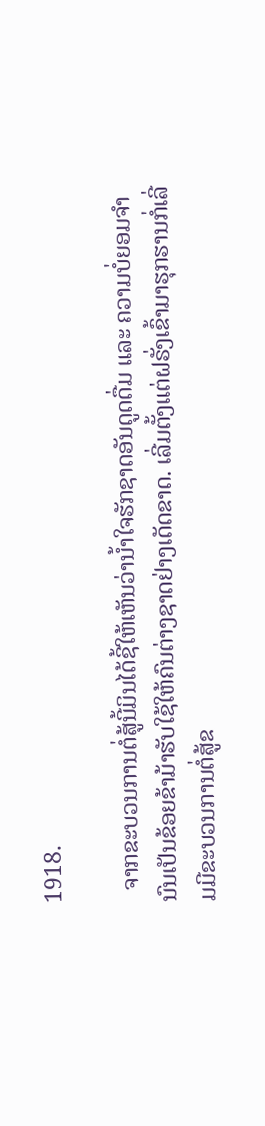1918.

  ຈາກຂະບວນການຕໍ່ສູ້ນີ້ມິນໄດ້ຊີ້ໃຫ້ເຫັນວ່ານ້ຳໃຈຮັກຊາດອັນດູດດື່ມ ແລະ ຄວາມບໍ່ຍອມຈຳນົນເປັນຂ້ອຍຂ້າມ້າຮັບໃຊ້ໃຫ້ຄົນຕ່າງຊາດຢ່າງເດັດຂາດ. ເລີ່ມຕັ້ງແຕ່ຝຣັ່ງເຂົ້າມາຮຸກຮານກໍ່ເລີ່ມມີຂະບວນການຕໍ່ສູ້ຂ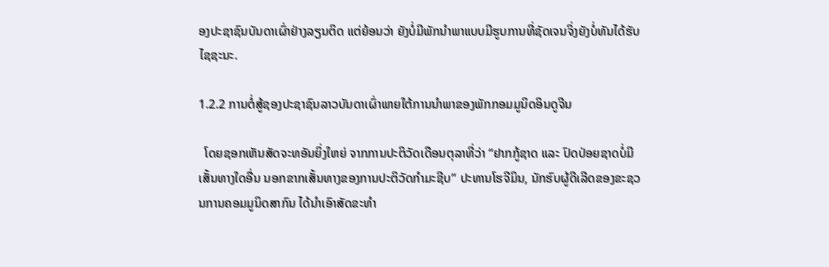ອງປະຊາຊົນບັນດາເຜົ່າຢ່າງລຽນຕິດ ແຕ່ຍ້ອນວ່າ ຍັງບໍ່ມີພັກນຳພາແບບມີຮູບການທີ່ຊັດເຈນຈິ່ງຍັງບໍ່ທັນໄດ້ຮັບໄຊຊະນະ.

1.2.2 ການຕໍ່ສູ້ຊອງປະຊາຊົນລາວບັນດາເຜົ່າພາຍໃຕ້ການນຳພາຂອງພັກກອມມູນິດອິນດູຈີນ

  ໂດຍຊອກເຫັນສັດຈະທອັນຍິ່ງໃຫຍ່ ຈາກການປະຕິວັດເດືອນຕຸລາທີ່ວ່າ “ຢາກກູ້ຊາດ ແລະ ປົດປ່ອຍຊາດບໍ່ມີເສັ້ນທາງໃດອື່ນ ນອກຂາກເສັ້ນທາງຂອງການປະຕິວັດກຳມະຊີບ” ປະທານໂຮຈີມິນ, ນັກຮົບຜູ້ດີເລີດຂອງຂະຊວນການຄອມມູນິດສາກົນ ໄດ້ນຳເອົາສັດຂະທຳ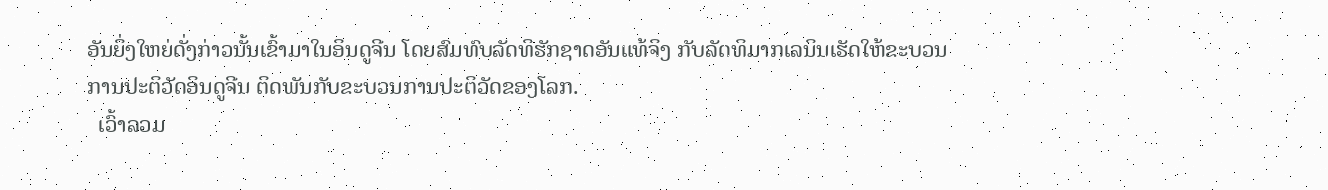ອັນຍິ່ງໃຫຍ່ດັ່ງກ່າວນັ້ນເຂົ້າມາໃນອິນດູຈີນ ໂດຍສົມທົບລັດທິຮັກຊາດອັນແທ້ຈິງ ກັບລັດທິມາກເລນິນເຮັດໃຫ້ຂະບວນການປະຕິວັດອິນດູຈີນ ຕິດພັນກັບຂະບວນການປະຕິວັດຂອງໂລກ.
  ເວົ້າລວມ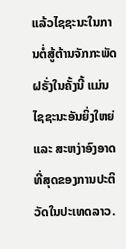ແລ້ວໄຊຊະນະໃນການຕໍ່ສູ້ຕ້ານຈັກກະພັດຝຣັ່ງໃນຄັ້ງນີ້ ແມ່ນໄຊຊະນະອັນຍິ່ງໃຫຍ່ ແລະ ສະຫງ່າອົງອາດທີ່ສຸດຂອງການປະຕິວັດໃນປະເທດລາວ.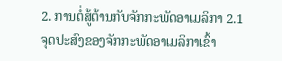2. ການຕໍ່ສູ້ຕ້ານກັບຈັກກະພັດອາເມລິກາ 2.1 ຈຸດປະສົງຂອງຈັກກະພັດອາເມລິກາເຂົ້າ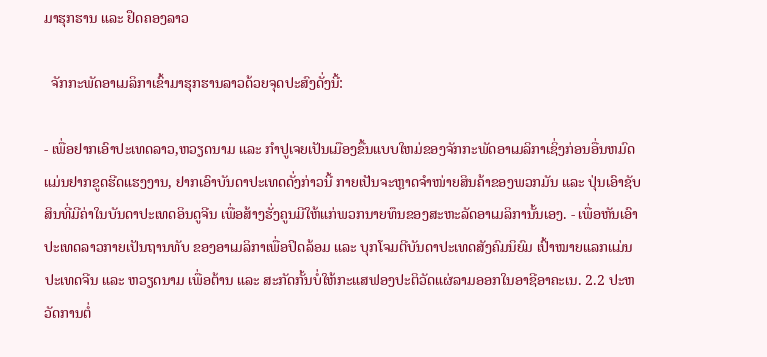ມາຮຸກຮານ ແລະ ຢຶດຄອງລາວ

  ຈັກກະພັດອາເມລິກາເຂົ້າມາຮຸກຮານລາວດ້ວຍຈຸດປະສົງດັ່ງນີ້:

- ເພື່ອຢາກເອົາປະເທດລາວ,ຫວຽດນາມ ແລະ ກຳປູເຈຍເປັນເມືອງຂື້ນແບບໃຫມ່ຂອງຈັກກະພັດອາເມລິກາເຊິ່ງກ່ອນອື່ນຫມົດແມ່ນຢາກຂູດຮີດແຮງງານ, ຢາກເອົາບັນດາປະເທດດັ່ງກ່າວນີ້ ກາຍເປັນຈະຫຼາດຈຳໜ່າຍສິນຄ້າຂອງພວກມັນ ແລະ ປຸ່ນເອົາຊັບສິນທີ່ມີຄ່າໃນບັນດາປະເທດອິນດູຈີນ ເພື່ອສ້າງຮັ່ງຄູນມີໃຫ້ແກ່ພວກນາຍທຶນຂອງສະຫະລັດອາເມລິການັ້ນເອງ. - ເພື່ອຫັນເອົາປະເທດລາວກາຍເປັນຖານທັບ ຂອງອາເມລິກາເພື່ອປິດລ້ອມ ແລະ ບຸກໂຈມຕີບັນດາປະເທດສັງຄົມນິຍົມ ເປົ້າໝາຍແລກແມ່ນປະເທດຈີນ ແລະ ຫວຽດນາມ ເພື່ອຕ້ານ ແລະ ສະກັດກັ້ນບໍ່ໃຫ້ກະແສຟອງປະຕິວັດແຜ່ລາມອອກໃນອາຊີອາຄະເນ. 2.2 ປະຫວັດການຕໍ່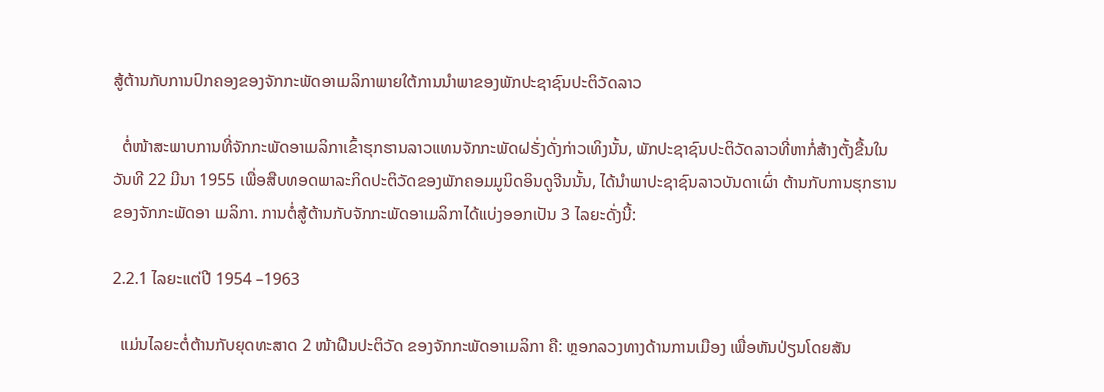ສູ້ຕ້ານກັບການປົກຄອງຂອງຈັກກະພັດອາເມລິກາພາຍໃຕ້ການນຳພາຂອງພັກປະຊາຊົນປະຕິວັດລາວ

  ຕໍ່ໜ້າສະພາບການທີ່ຈັກກະພັດອາເມລິກາເຂົ້າຮຸກຮານລາວແທນຈັກກະພັດຝຣັ່ງດັ່ງກ່າວເທິງນັ້ນ, ພັກປະຊາຊົນປະຕິວັດລາວທີ່ຫາກໍ່ສ້າງຕັ້ງຂື້ນໃນວັນທີ 22 ມີນາ 1955 ເພື່ອສືບທອດພາລະກິດປະຕິວັດຂອງພັກຄອມມູນິດອິນດູຈີນນັ້ນ, ໄດ້ນຳພາປະຊາຊົນລາວບັນດາເຜົ່າ ຕ້ານກັບການຮຸກຮານຂອງຈັກກະພັດອາ ເມລິກາ. ການຕໍ່ສູ້ຕ້ານກັບຈັກກະພັດອາເມລິກາໄດ້ແບ່ງອອກເປັນ 3 ໄລຍະດັ່ງນີ້:

2.2.1 ໄລຍະແຕ່ປີ 1954 –1963

  ແມ່ນໄລຍະຕໍ່ຕ້ານກັບຍຸດທະສາດ 2 ໜ້າຝືນປະຕິວັດ ຂອງຈັກກະພັດອາເມລິກາ ຄື: ຫຼອກລວງທາງດ້ານການເມືອງ ເພື່ອຫັນປ່ຽນໂດຍສັນ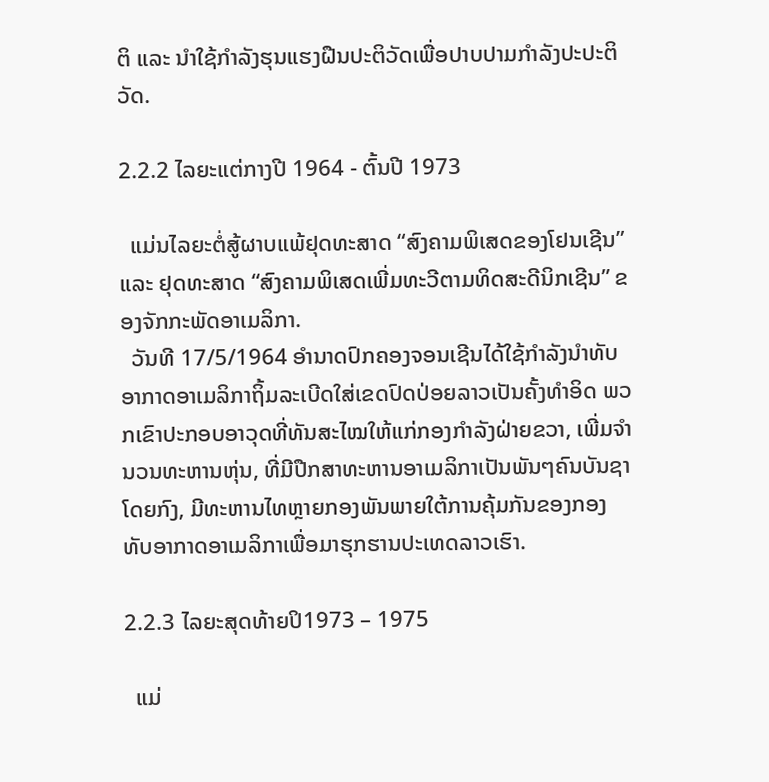ຕິ ແລະ ນຳໃຊ້ກຳລັງຮຸນແຮງຝືນປະຕິວັດເພື່ອປາບປາມກຳລັງປະປະຕິວັດ.

2.2.2 ໄລຍະແຕ່ກາງປີ 1964 - ຕົ້ນປີ 1973

  ແມ່ນໄລຍະຕໍ່ສູ້ຜາບແພ້ຢຸດທະສາດ “ສົງຄາມພິເສດຂອງໂຢນເຊີນ” ແລະ ຢຸດທະສາດ “ສົງຄາມພິເສດເພີ່ມທະວີຕາມທິດສະດີນິກເຊີນ” ຂອງຈັກກະພັດອາເມລິກາ.
  ວັນທີ 17/5/1964 ອຳນາດປົກຄອງຈອນເຊີນໄດ້ໃຊ້ກຳລັງນຳທັບອາກາດອາເມລິກາຖິ້ມລະເບີດໃສ່ເຂດປົດປ່ອຍລາວເປັນຄັ້ງທຳອິດ ພວກເຂົາປະກອບອາວຸດທີ່ທັນສະໄໝໃຫ້ແກ່ກອງກຳລັງຝ່າຍຂວາ, ເພີ່ມຈຳນວນທະຫານຫຸ່ນ, ທີ່ມີປືກສາທະຫານອາເມລິກາເປັນພັນໆຄົນບັນຊາໂດຍກົງ, ມີທະຫານໄທຫຼາຍກອງພັນພາຍໃຕ້ການຄຸ້ມກັນຂອງກອງທັບອາກາດອາເມລິກາເພື່ອມາຮຸກຮານປະເທດລາວເຮົາ.

2.2.3 ໄລຍະສຸດທ້າຍປິ1973 – 1975

  ແມ່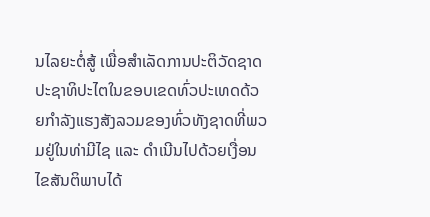ນໄລຍະຕໍ່ສູ້ ເພື່ອສຳເລັດການປະຕິວັດຊາດປະຊາທິປະໄຕໃນຂອບເຂດທົ່ວປະເທດດ້ວຍກຳລັງແຮງສັງລວມຂອງທົ່ວທັງຊາດທີ່ພວມຢູ່ໃນທ່າມີໄຊ ແລະ ດຳເນີນໄປດ້ວຍເງື່ອນໄຂສັນຕິພາບໄດ້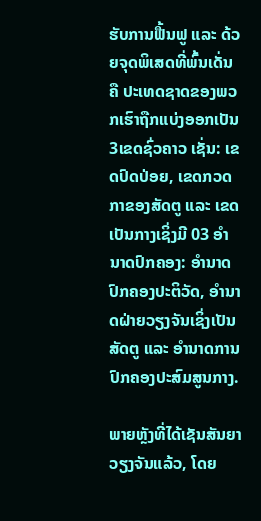ຮັບການຟື້ນຟູ ແລະ ດ້ວຍຈຸດພິເສດທີ່ພົ້ນເດັ່ນຄື ປະເທດຊາດຂອງພວກເຮົາຖືກແບ່ງອອກເປັນ3ເຂດຊົ່ວຄາວ ເຊັ່ນ: ເຂດປົດປ່ອຍ, ເຂດກວດກາຂອງສັດຕູ ແລະ ເຂດເປັນກາງເຊິ່ງມີ 03 ອຳນາດປົກຄອງ: ອຳນາດປົກຄອງປະຕິວັດ, ອຳນາດຝ່າຍວຽງຈັນເຊິ່ງເປັນສັດຕູ ແລະ ອຳນາດການປົກຄອງປະສົມສູນກາງ.

ພາຍຫຼັງທີ່ໄດ້ເຊັນສັນຍາວຽງຈັນແລ້ວ, ໂດຍ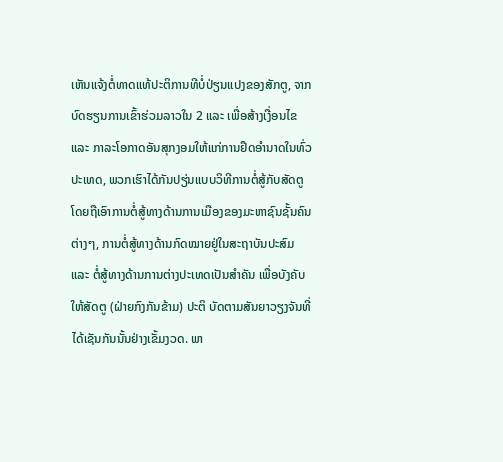ເຫັນແຈ້ງຕໍ່ທາດແທ້ປະຕິການທີບໍ່ປ່ຽນແປງຂອງສັກຕູ, ຈາກບົດຮຽນການເຂົ້າຮ່ວມລາວໃນ 2 ແລະ ເພື່ອສ້າງເງື່ອນໄຂ ແລະ ກາລະໂອກາດອັນສຸກງອມໃຫ້ແກ່ການຢຶດອຳນາດໃນທົ່ວປະເທດ, ພວກເຮົາໄດ້ກັນປຽ່ນແບບວິທີການຕໍ່ສູ້ກັບສັດຕູ ໂດຍຖືເອົາການຕໍ່ສູ້ທາງດ້ານການເມືອງຂອງມະຫາຊົນຊັ້ນຄົນຕ່າງໆ, ການຕໍ່ສູ້ທາງດ້ານກົດໝາຍຢູ່ໃນສະຖາບັນປະສົມ ແລະ ຕໍ່ສູ້ທາງດ້ານການຕ່າງປະເທດເປັນສຳຄັນ ເພື່ອບັງຄັບໃຫ້ສັດຕູ (ຝ່າຍກົງກັນຂ້າມ) ປະຕິ ບັດຕາມສັນຍາວຽງຈັນທີ່ໄດ້ເຊັນກັນນັ້ນຢ່າງເຂັ້ມງວດ. ພາ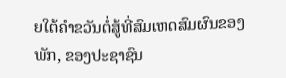ຍໃຕ້ຄຳຂວັນຕໍ່ສູ້ທີ່ສົມເຫດສົມຜົນຂອງພັກ, ຂອງປະຊາຊົນ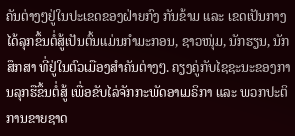ຄັນຕ່າງໆຢູ່ໃນປະເຂດຂອງຝ່າຍກົງ ກັນຂ້າມ ແລະ ເຂດເປັນກາງ ໄດ້ລຸກຂຶ້ນຕໍ່ສູ້ເປັນຕົ້ນແມ່ນກຳມະກອນ, ຊາວໜຸ່ມ, ນັກຮຽນ, ນັກສຶກສາ ທີ່ຢູ່ໃນຕົວເມືອງສຳຄັນຕ່າງໆ. ຄຽງຄູ່ກັບໄຊຊະນະຂອງການລຸກຮືຂຶ້ນຕໍ່ສູ້ ເພື່ອຂັບໄລ່ຈັກກະພັດອາເມຣິກາ ແລະ ພວກປະຕິການຂາຍຊາດ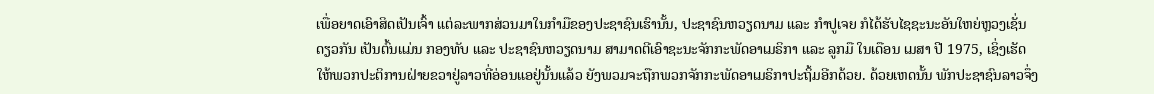ເພື່ອຍາດເອົາສິດເປັນເຈົ້າ ແຕ່ລະພາກສ່ວນມາໃນກຳມືຂອງປະຊາຊົນເຮົານັ້ນ, ປະຊາຊົນຫວຽດນາມ ແລະ ກຳປູເຈຍ ກໍໄດ້ຮັບໄຊຊະນະອັນໃຫຍ່ຫຼວງເຊັ່ນດຽວກັນ ເປັນຕົ້ນແມ່ນ ກອງທັບ ແລະ ປະຊາຊົນຫວຽດນາມ ສາມາດຕີເອົາຊະນະຈັກກະພັດອາເມຣິກາ ແລະ ລູກມື ໃນເດືອນ ເມສາ ປີ 1975, ເຊິ່ງເຮັດໃຫ້ພວກປະຕິການຝ່າຍຂວາຢູ່ລາວທີ່ອ່ອນແອຢູ່ນັ້ນແລ້ວ ຍັງພວມຈະຖືກພວກຈັກກະພັດອາເມຣິກາປະຖິ້ມອີກດ້ວຍ. ດ້ວຍເຫດນັ້ນ ພັກປະຊາຊົນລາວຈຶ່ງ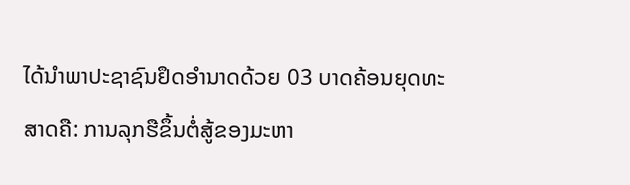ໄດ້ນຳພາປະຊາຊົນຢຶດອຳນາດດ້ວຍ 03 ບາດຄ້ອນຍຸດທະສາດຄື: ການລຸກຮືຂຶ້ນຕໍ່ສູ້ຂອງມະຫາ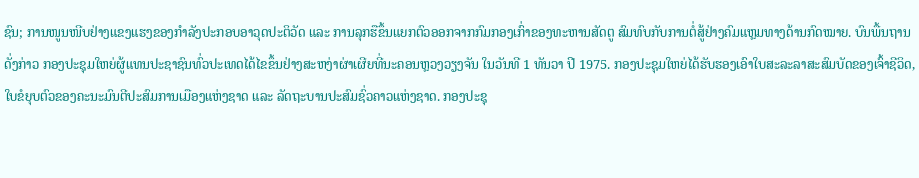ຊົນ; ການໜູນໜີບຢ່າງແຂງແຮງຂອງກຳລັງປະກອບອາວຸດປະຕິວັດ ແລະ ການລຸກຮືຂຶ້ນແຍກຕົວອອກຈາກກົມກອງເກົ່າຂອງທະຫານສັດຕູ ສົມທົບກັບການຕໍ່ສູ້ຢ່າງຄົມແຫຼມທາງດ້ານກົດໝາຍ. ບົນພື້ນຖານດັ່ງກ່າວ ກອງປະຊຸມໃຫຍ່ຜູ້ແທນປະຊາຊົນທົ່ວປະເທດໄດ້ໄຂຂຶ້ນຢ່າງສະຫງ່າຜ່າເຜີຍທີ່ນະຄອນຫຼວງວຽງຈັນ ໃນວັນທີ 1 ທັນວາ ປີ 1975. ກອງປະຊຸມໃຫຍ່ໄດ້ຮັບຮອງເອົາໃບສະລະລາສະສົມບັດຂອງເຈົ້າຊີວິດ, ໃບຂໍຍຸບຕົວຂອງຄະນະມົນຕີປະສົມການເມືອງແຫ່ງຊາດ ແລະ ລັດຖະບານປະສົມຊົ່ວຄາວແຫ່ງຊາດ. ກອງປະຊຸ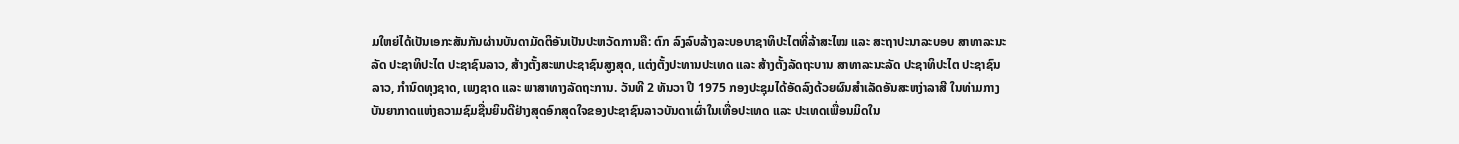ມໃຫຍ່ໄດ້ເປັນເອກະສັນກັນຜ່ານບັນດາມັດຕິອັນເປັນປະຫວັດການຄື: ຕົກ ລົງລົບລ້າງລະບອບາຊາທິປະໄຕທີ່ລ້າສະໄໝ ແລະ ສະຖາປະນາລະບອບ ສາທາລະນະລັດ ປະຊາທິປະໄຕ ປະຊາຊົນລາວ, ສ້າງຕັ້ງສະພາປະຊາຊົນສູງສຸດ, ແຕ່ງຕັ້ງປະທານປະເທດ ແລະ ສ້າງຕັ້ງລັດຖະບານ ສາທາລະນະລັດ ປະຊາທິປະໄຕ ປະຊາຊົນລາວ, ກຳນົດທຸງຊາດ, ເພງຊາດ ແລະ ພາສາທາງລັດຖະການ. ວັນທີ 2 ທັນວາ ປີ 1975 ກອງປະຊຸມໄດ້ອັດລົງດ້ວຍຜົນສຳເລັດອັນສະຫງ່າລາສີ ໃນທ່າມກາງບັນຍາກາດແຫ່ງຄວາມຊົມຊື່ນຍິນດີຢ່າງສຸດອົກສຸດໃຈຂອງປະຊາຊົນລາວບັນດາເຜົ່າໃນເທື່ອປະເທດ ແລະ ປະເທດເພື່ອນມິດໃນ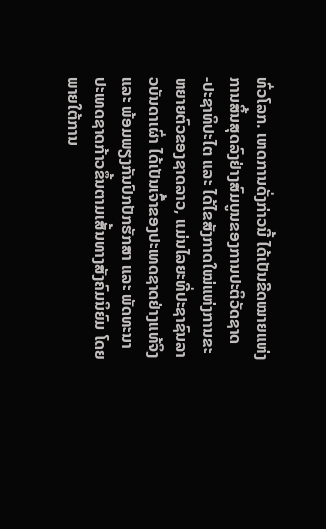ທົ່ວໂລກ. ເຫດການດັ່ງກ່າວນີ້ ໄດ້ເປັນຂີດໝາຍແຫ່ງການສິ້ນສຸດລົງຢ່າງສົມບູນຂອງການປະຕິວັດຊາດ -ປະຊາທິປະໄຕ ແລະ ໄດ້ໄຂສັງກາດໃໝ່ແຫ່ງການຂະຫຍາຍຕົວຂອງຊາດລາວ, ແມ່ນໄລຍະທີ່ປະຊາຊົນລາວບັນດາເຜົ່າ ໄດ້ເປັນເຈົ້າຂອງປະເທດຊາດຢ່າງແທ້ຈິງ ແລະ ພ້ອມພຽງກັນປົກປັກຮັກສາ ແລະ ພັດທະນາປະເທດຊາດກ້າວຂຶ້ນຕາມເສັ້ນທາງສັງຄົມນິຍົມ ໂດຍພາຍໃຕ້ການ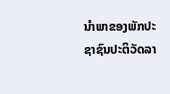ນຳພາຂອງພັກປະຊາຊົນປະຕິວັດລາ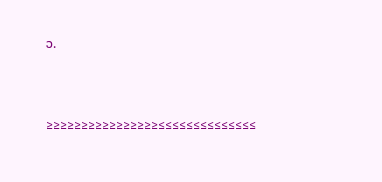ວ.



≥≥≥≥≥≥≥≥≥≥≥≥≥≥≥≥≤≤≤≤≤≤≤≤≤≤≤≤≤≤